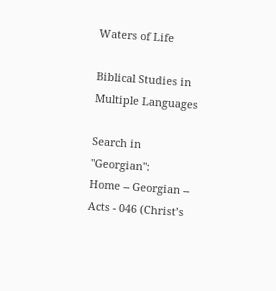Waters of Life

Biblical Studies in Multiple Languages

Search in "Georgian":
Home -- Georgian -- Acts - 046 (Christ’s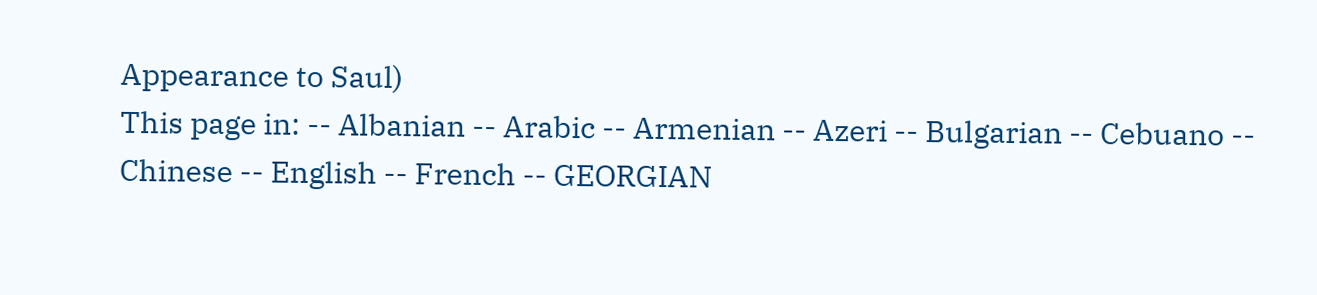Appearance to Saul)
This page in: -- Albanian -- Arabic -- Armenian -- Azeri -- Bulgarian -- Cebuano -- Chinese -- English -- French -- GEORGIAN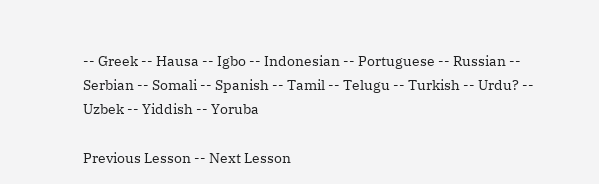-- Greek -- Hausa -- Igbo -- Indonesian -- Portuguese -- Russian -- Serbian -- Somali -- Spanish -- Tamil -- Telugu -- Turkish -- Urdu? -- Uzbek -- Yiddish -- Yoruba

Previous Lesson -- Next Lesson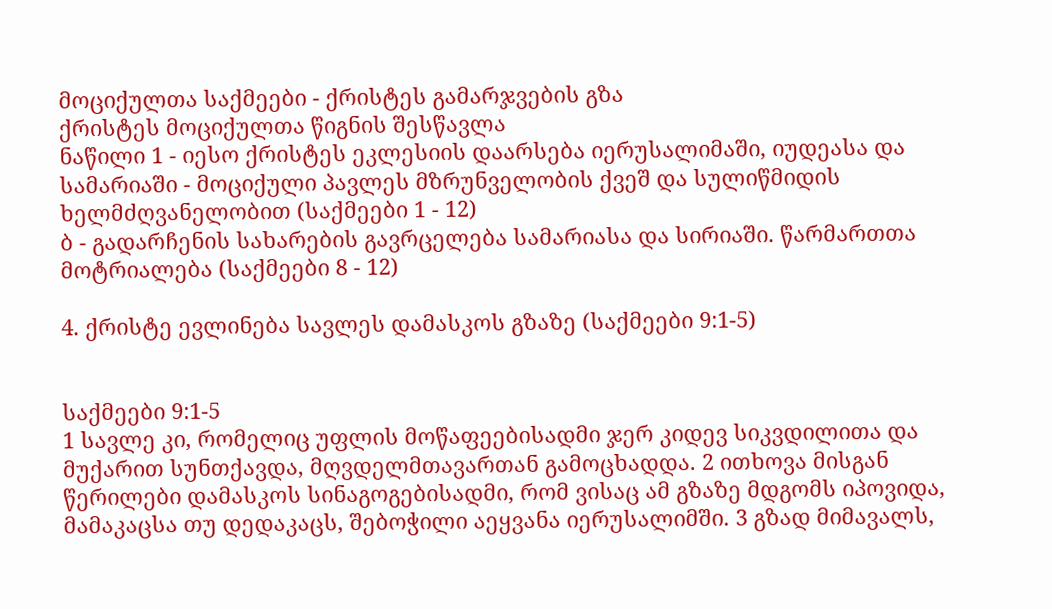მოციქულთა საქმეები - ქრისტეს გამარჯვების გზა
ქრისტეს მოციქულთა წიგნის შესწავლა
ნაწილი 1 - იესო ქრისტეს ეკლესიის დაარსება იერუსალიმაში, იუდეასა და სამარიაში - მოციქული პავლეს მზრუნველობის ქვეშ და სულიწმიდის ხელმძღვანელობით (საქმეები 1 - 12)
ბ - გადარჩენის სახარების გავრცელება სამარიასა და სირიაში. წარმართთა მოტრიალება (საქმეები 8 - 12)

4. ქრისტე ევლინება სავლეს დამასკოს გზაზე (საქმეები 9:1-5)


საქმეები 9:1-5
1 სავლე კი, რომელიც უფლის მოწაფეებისადმი ჯერ კიდევ სიკვდილითა და მუქარით სუნთქავდა, მღვდელმთავართან გამოცხადდა. 2 ითხოვა მისგან წერილები დამასკოს სინაგოგებისადმი, რომ ვისაც ამ გზაზე მდგომს იპოვიდა, მამაკაცსა თუ დედაკაცს, შებოჭილი აეყვანა იერუსალიმში. 3 გზად მიმავალს,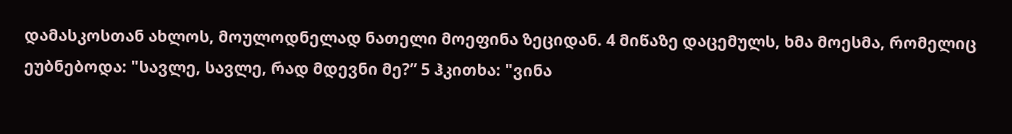დამასკოსთან ახლოს, მოულოდნელად ნათელი მოეფინა ზეციდან. 4 მიწაზე დაცემულს, ხმა მოესმა, რომელიც ეუბნებოდა: "სავლე, სავლე, რად მდევნი მე?” 5 ჰკითხა: "ვინა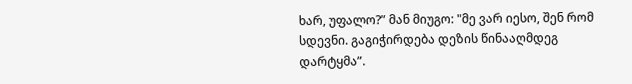ხარ, უფალო?” მან მიუგო: "მე ვარ იესო, შენ რომ სდევნი. გაგიჭირდება დეზის წინააღმდეგ დარტყმა”.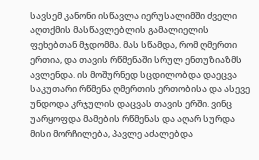სავსემ კანონი ისწავლა იერუსალიმში ძველი აღთქმის მასწავლებლის გამალიელის ფეხებთან მჯდომმა. მას სწამდა, რომ ღმერთი ერთია, და თავის რწმენაში სრულ ენთუზიაზმს ავლენდა. ის მოშურნედ სცდილობდა დაეცვა საკუთარი რწმენა ღმერთის ერთობისა და ასევე უნდოდა კრჯულის დაცვას თავის ერში. ვინც უარყოფდა მამების რწმენას და აღარ სურდა მისი მორჩილება, პავლე აძალებდა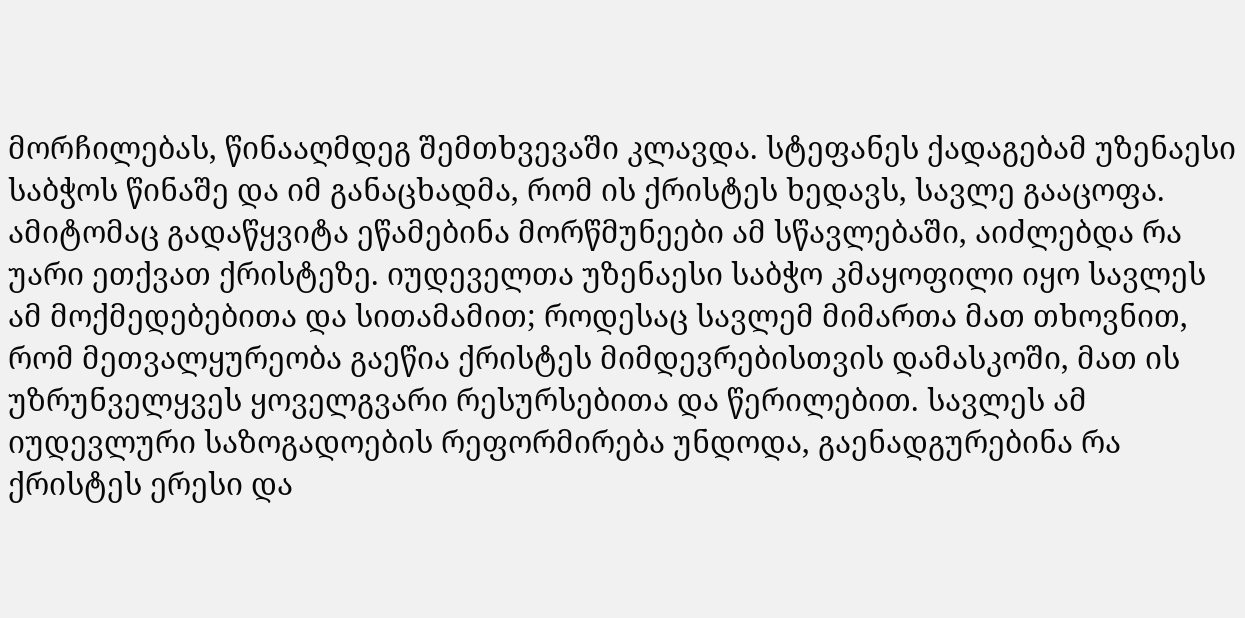მორჩილებას, წინააღმდეგ შემთხვევაში კლავდა. სტეფანეს ქადაგებამ უზენაესი საბჭოს წინაშე და იმ განაცხადმა, რომ ის ქრისტეს ხედავს, სავლე გააცოფა. ამიტომაც გადაწყვიტა ეწამებინა მორწმუნეები ამ სწავლებაში, აიძლებდა რა უარი ეთქვათ ქრისტეზე. იუდეველთა უზენაესი საბჭო კმაყოფილი იყო სავლეს ამ მოქმედებებითა და სითამამით; როდესაც სავლემ მიმართა მათ თხოვნით, რომ მეთვალყურეობა გაეწია ქრისტეს მიმდევრებისთვის დამასკოში, მათ ის უზრუნველყვეს ყოველგვარი რესურსებითა და წერილებით. სავლეს ამ იუდევლური საზოგადოების რეფორმირება უნდოდა, გაენადგურებინა რა ქრისტეს ერესი და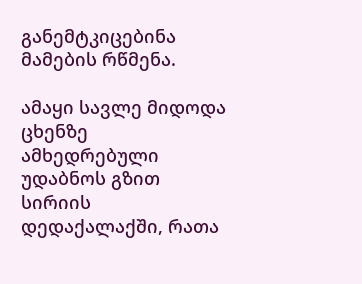განემტკიცებინა მამების რწმენა.

ამაყი სავლე მიდოდა ცხენზე ამხედრებული უდაბნოს გზით სირიის დედაქალაქში, რათა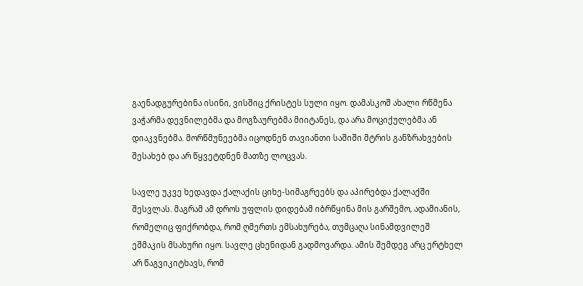გაენადგურებინა ისინი, ვისშიც ქრისტეს სული იყო. დამასკოშ ახალი რწმენა ვაჭარმა დევნილებმა და მოგზაურებმა მიიტანეს, და არა მოციქულებმა ან დიაკვნებმა. მორწმუნეებმა იცოდნენ თავიანთი საშიში მტრის განზრახვების შესახებ და არ წყვეტდნენ მათზე ლოცვას.

სავლე უკვე ხედავდა ქალაქის ციხე-სიმაგრეებს და აპირებდა ქალაქში შესვლას. მაგრამ ამ დროს უფლის დიდებამ იბრწყინა მის გარშემო, ადამიანის, რომელიც ფიქრობდა, რომ ღმერთს ემსახურება, თუმცაღა სინამდვილეშ ეშმაკის მსახური იყო. სავლე ცხენიდან გადმოვარდა. ამის შემდეგ არც ერტხელ არ წაგვიკიტხავს, რომ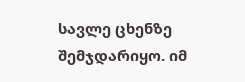სავლე ცხენზე შემჯდარიყო. იმ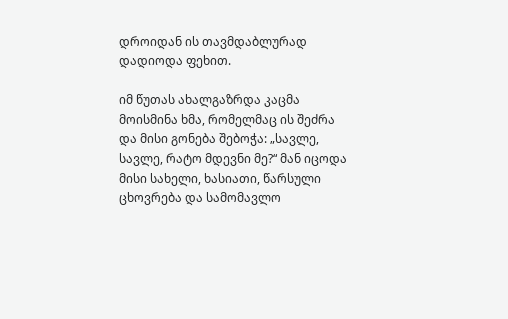დროიდან ის თავმდაბლურად დადიოდა ფეხით.

იმ წუთას ახალგაზრდა კაცმა მოისმინა ხმა, რომელმაც ის შეძრა და მისი გონება შებოჭა: „სავლე, სავლე, რატო მდევნი მე?“ მან იცოდა მისი სახელი, ხასიათი, წარსული ცხოვრება და სამომავლო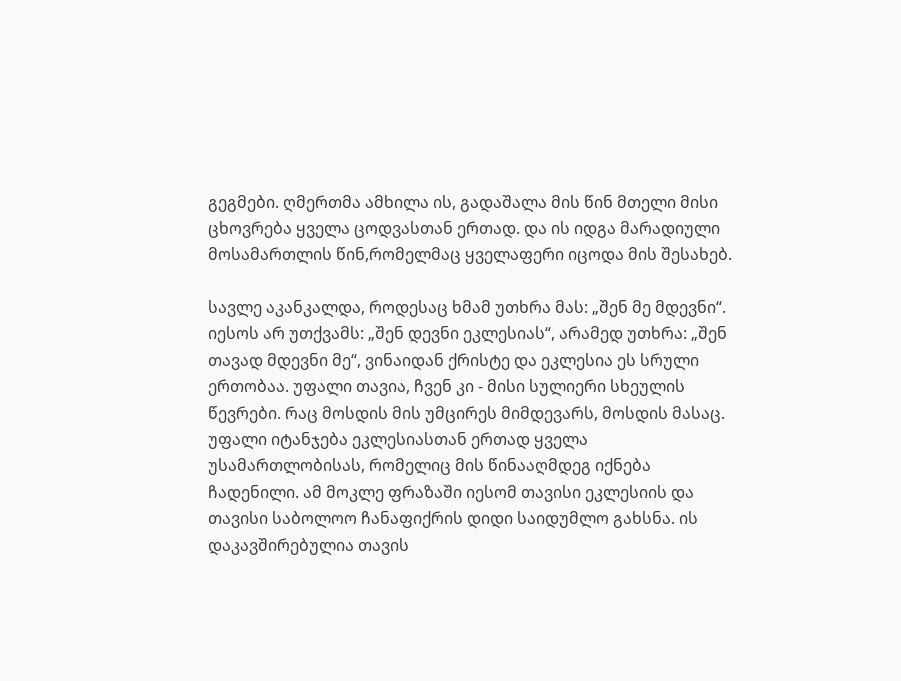გეგმები. ღმერთმა ამხილა ის, გადაშალა მის წინ მთელი მისი ცხოვრება ყველა ცოდვასთან ერთად. და ის იდგა მარადიული მოსამართლის წინ,რომელმაც ყველაფერი იცოდა მის შესახებ.

სავლე აკანკალდა, როდესაც ხმამ უთხრა მას: „შენ მე მდევნი“. იესოს არ უთქვამს: „შენ დევნი ეკლესიას“, არამედ უთხრა: „შენ თავად მდევნი მე“, ვინაიდან ქრისტე და ეკლესია ეს სრული ერთობაა. უფალი თავია, ჩვენ კი - მისი სულიერი სხეულის წევრები. რაც მოსდის მის უმცირეს მიმდევარს, მოსდის მასაც. უფალი იტანჯება ეკლესიასთან ერთად ყველა უსამართლობისას, რომელიც მის წინააღმდეგ იქნება ჩადენილი. ამ მოკლე ფრაზაში იესომ თავისი ეკლესიის და თავისი საბოლოო ჩანაფიქრის დიდი საიდუმლო გახსნა. ის დაკავშირებულია თავის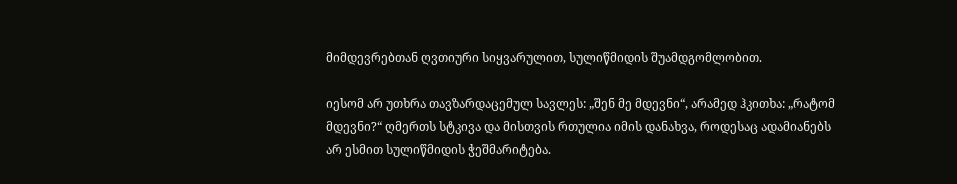მიმდევრებთან ღვთიური სიყვარულით, სულიწმიდის შუამდგომლობით.

იესომ არ უთხრა თავზარდაცემულ სავლეს: „შენ მე მდევნი“, არამედ ჰკითხა: „რატომ მდევნი?“ ღმერთს სტკივა და მისთვის რთულია იმის დანახვა, როდესაც ადამიანებს არ ესმით სულიწმიდის ჭეშმარიტება.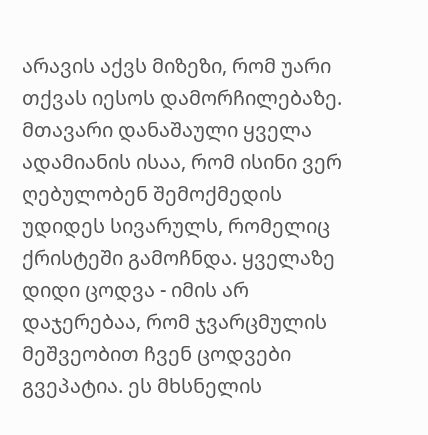არავის აქვს მიზეზი, რომ უარი თქვას იესოს დამორჩილებაზე. მთავარი დანაშაული ყველა ადამიანის ისაა, რომ ისინი ვერ ღებულობენ შემოქმედის უდიდეს სივარულს, რომელიც ქრისტეში გამოჩნდა. ყველაზე დიდი ცოდვა - იმის არ დაჯერებაა, რომ ჯვარცმულის მეშვეობით ჩვენ ცოდვები გვეპატია. ეს მხსნელის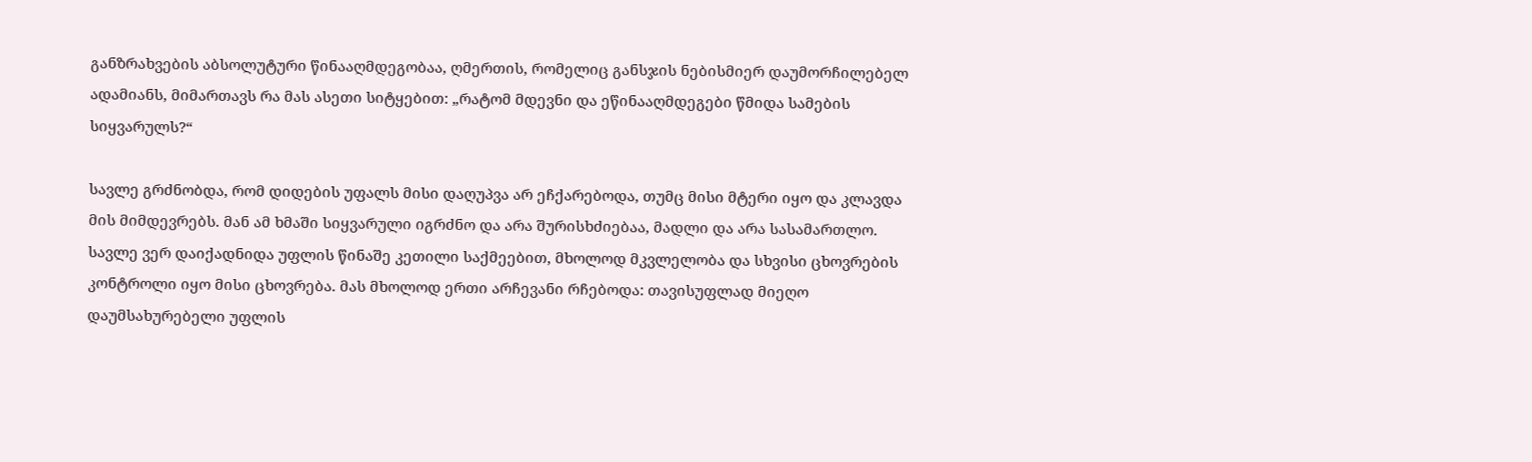განზრახვების აბსოლუტური წინააღმდეგობაა, ღმერთის, რომელიც განსჯის ნებისმიერ დაუმორჩილებელ ადამიანს, მიმართავს რა მას ასეთი სიტყებით: „რატომ მდევნი და ეწინააღმდეგები წმიდა სამების სიყვარულს?“

სავლე გრძნობდა, რომ დიდების უფალს მისი დაღუპვა არ ეჩქარებოდა, თუმც მისი მტერი იყო და კლავდა მის მიმდევრებს. მან ამ ხმაში სიყვარული იგრძნო და არა შურისხძიებაა, მადლი და არა სასამართლო. სავლე ვერ დაიქადნიდა უფლის წინაშე კეთილი საქმეებით, მხოლოდ მკვლელობა და სხვისი ცხოვრების კონტროლი იყო მისი ცხოვრება. მას მხოლოდ ერთი არჩევანი რჩებოდა: თავისუფლად მიეღო დაუმსახურებელი უფლის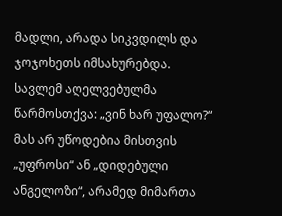მადლი, არადა სიკვდილს და ჯოჯოხეთს იმსახურებდა. სავლემ აღელვებულმა წარმოსთქვა: „ვინ ხარ უფალო?“ მას არ უწოდებია მისთვის „უფროსი“ ან „დიდებული ანგელოზი“, არამედ მიმართა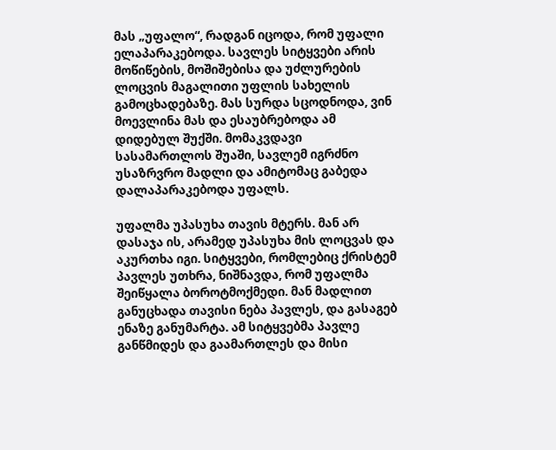მას „უფალო“, რადგან იცოდა, რომ უფალი ელაპარაკებოდა. სავლეს სიტყვები არის მოწიწების, მოშიშებისა და უძლურების ლოცვის მაგალითი უფლის სახელის გამოცხადებაზე. მას სურდა სცოდნოდა, ვინ მოევლინა მას და ესაუბრებოდა ამ დიდებულ შუქში. მომაკვდავი სასამართლოს შუაში, სავლემ იგრძნო უსაზრვრო მადლი და ამიტომაც გაბედა დალაპარაკებოდა უფალს.

უფალმა უპასუხა თავის მტერს. მან არ დასაჯა ის, არამედ უპასუხა მის ლოცვას და აკურთხა იგი. სიტყვები, რომლებიც ქრისტემ პავლეს უთხრა, ნიშნავდა, რომ უფალმა შეიწყალა ბოროტმოქმედი. მან მადლით განუცხადა თავისი ნება პავლეს, და გასაგებ ენაზე განუმარტა. ამ სიტყვებმა პავლე განწმიდეს და გაამართლეს და მისი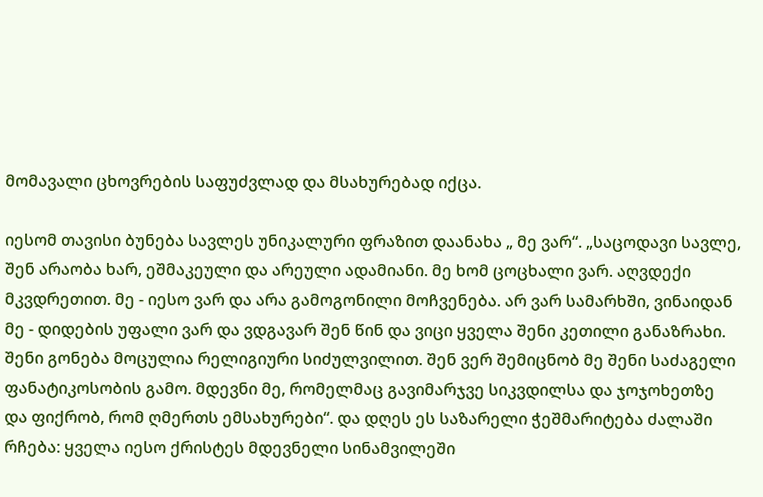მომავალი ცხოვრების საფუძვლად და მსახურებად იქცა.

იესომ თავისი ბუნება სავლეს უნიკალური ფრაზით დაანახა „ მე ვარ“. „საცოდავი სავლე, შენ არაობა ხარ, ეშმაკეული და არეული ადამიანი. მე ხომ ცოცხალი ვარ. აღვდექი მკვდრეთით. მე - იესო ვარ და არა გამოგონილი მოჩვენება. არ ვარ სამარხში, ვინაიდან მე - დიდების უფალი ვარ და ვდგავარ შენ წინ და ვიცი ყველა შენი კეთილი განაზრახი. შენი გონება მოცულია რელიგიური სიძულვილით. შენ ვერ შემიცნობ მე შენი საძაგელი ფანატიკოსობის გამო. მდევნი მე, რომელმაც გავიმარჯვე სიკვდილსა და ჯოჯოხეთზე და ფიქრობ, რომ ღმერთს ემსახურები“. და დღეს ეს საზარელი ჭეშმარიტება ძალაში რჩება: ყველა იესო ქრისტეს მდევნელი სინამვილეში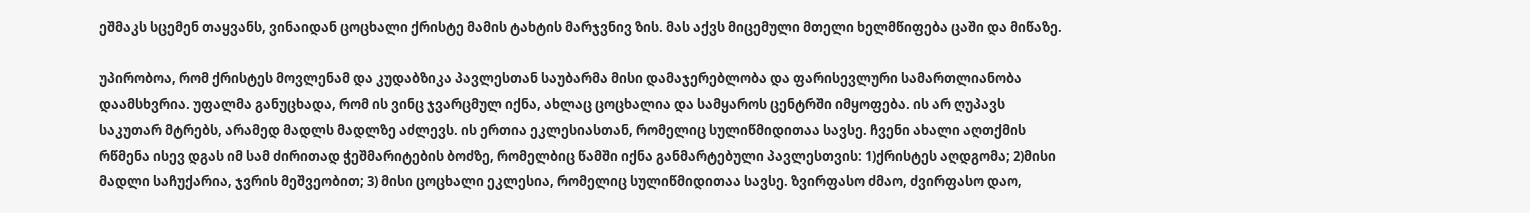ეშმაკს სცემენ თაყვანს, ვინაიდან ცოცხალი ქრისტე მამის ტახტის მარჯვნივ ზის. მას აქვს მიცემული მთელი ხელმწიფება ცაში და მიწაზე.

უპირობოა, რომ ქრისტეს მოვლენამ და კუდაბზიკა პავლესთან საუბარმა მისი დამაჯერებლობა და ფარისევლური სამართლიანობა დაამსხვრია. უფალმა განუცხადა, რომ ის ვინც ჯვარცმულ იქნა, ახლაც ცოცხალია და სამყაროს ცენტრში იმყოფება. ის არ ღუპავს საკუთარ მტრებს, არამედ მადლს მადლზე აძლევს. ის ერთია ეკლესიასთან, რომელიც სულიწმიდითაა სავსე. ჩვენი ახალი აღთქმის რწმენა ისევ დგას იმ სამ ძირითად ჭეშმარიტების ბოძზე, რომელბიც წამში იქნა განმარტებული პავლესთვის: 1)ქრისტეს აღდგომა; 2)მისი მადლი საჩუქარია, ჯვრის მეშვეობით; 3) მისი ცოცხალი ეკლესია, რომელიც სულიწმიდითაა სავსე. ზვირფასო ძმაო, ძვირფასო დაო,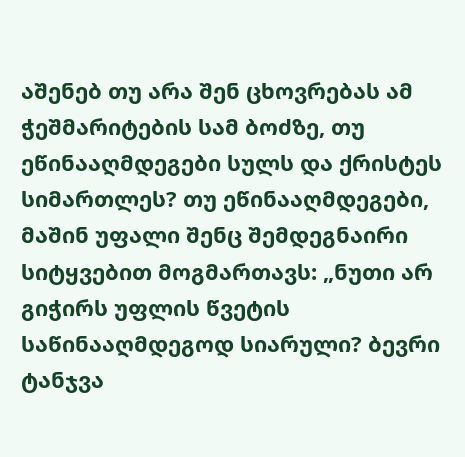აშენებ თუ არა შენ ცხოვრებას ამ ჭეშმარიტების სამ ბოძზე, თუ ეწინააღმდეგები სულს და ქრისტეს სიმართლეს? თუ ეწინააღმდეგები, მაშინ უფალი შენც შემდეგნაირი სიტყვებით მოგმართავს: „ნუთი არ გიჭირს უფლის წვეტის საწინააღმდეგოდ სიარული? ბევრი ტანჯვა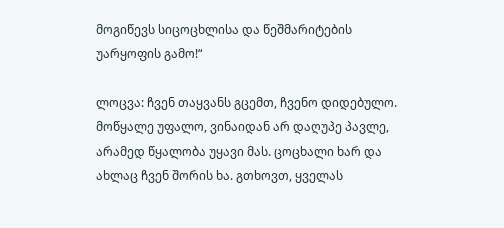მოგიწევს სიცოცხლისა და წეშმარიტების უარყოფის გამო!“

ლოცვა: ჩვენ თაყვანს გცემთ, ჩვენო დიდებულო. მოწყალე უფალო, ვინაიდან არ დაღუპე პავლე, არამედ წყალობა უყავი მას. ცოცხალი ხარ და ახლაც ჩვენ შორის ხა. გთხოვთ, ყველას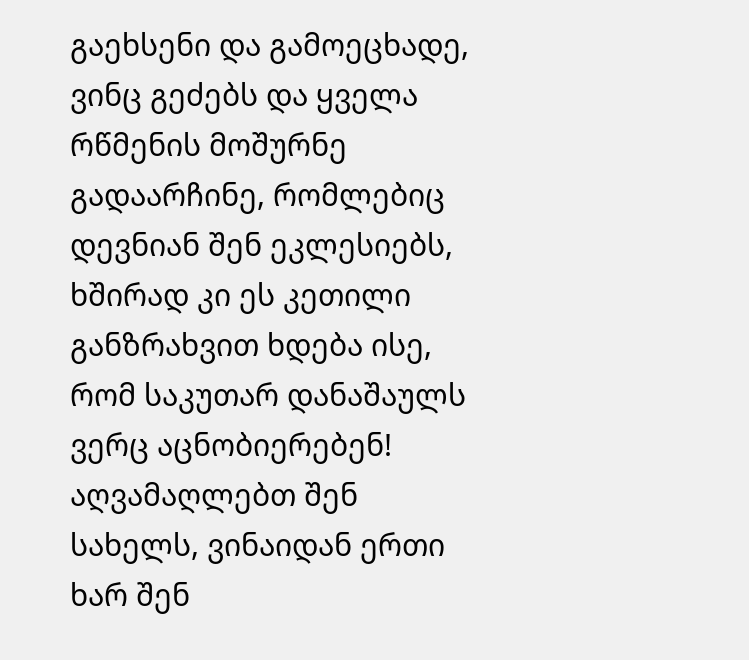გაეხსენი და გამოეცხადე, ვინც გეძებს და ყველა რწმენის მოშურნე გადაარჩინე, რომლებიც დევნიან შენ ეკლესიებს, ხშირად კი ეს კეთილი განზრახვით ხდება ისე, რომ საკუთარ დანაშაულს ვერც აცნობიერებენ! აღვამაღლებთ შენ სახელს, ვინაიდან ერთი ხარ შენ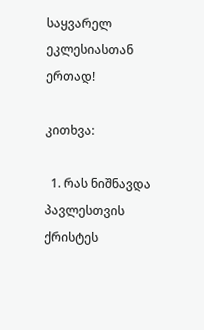საყვარელ ეკლესიასთან ერთად!

კითხვა:

  1. რას ნიშნავდა პავლესთვის ქრისტეს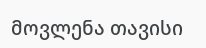მოვლენა თავისი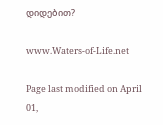დიდებით?

www.Waters-of-Life.net

Page last modified on April 01,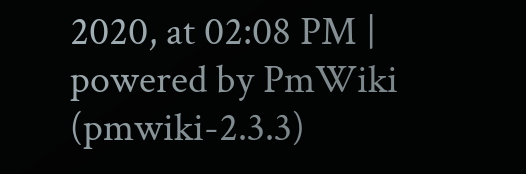2020, at 02:08 PM | powered by PmWiki (pmwiki-2.3.3)